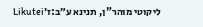ליקוטי מוהר"ן, תנינא ע״ב:ז׳Likutei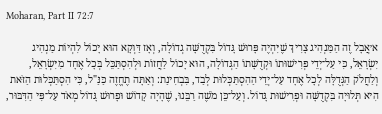Moharan, Part II 72:7

א׳אֲבָל זֶה הַמַּנְהִיג צָרִיךְ שֶׁיִּהְיֶה פָּרוּשׁ גָּדוֹל בִּקְדֻשָּׁה גְדוֹלָה, וְאָז דַּוְקָא הוּא יָכוֹל לִהְיוֹת מַנְהִיג יִשְׂרָאֵל, כִּי עַל־יְדֵי פְּרִישׁוּתוֹ וּקְדֻשָּׁתוֹ הַגְּדוֹלָה, הוּא יָכוֹל לַחֲזוֹת וּלְהִסְתַּכֵּל בְּכָל אֶחָד מִיִּשְׂרָאֵל, וְלַחֲלֹק הַגְּדֻלָּה לְכָל אֶחָד עַל־יְדֵי הַהִסְתַּכְּלוּת לְבַד, בִּבְחִינַת: וְאַתָּה תֶחֱזֶה כַּנַּ"ל, כִּי הִסְתַּכְּלוּת הַזֹּאת הִיא תְּלוּיָה בִּקְדֻשָּׁה וּפְרִישׁוּת גָּדוֹל. וְעַל־כֵּן מֹשֶׁה רַבֵּנוּ, שֶׁהָיָה קָדוֹשׁ וּפָרוּשׁ גָּדוֹל מְאֹד עַל־פִּי הַדִּבּוּר,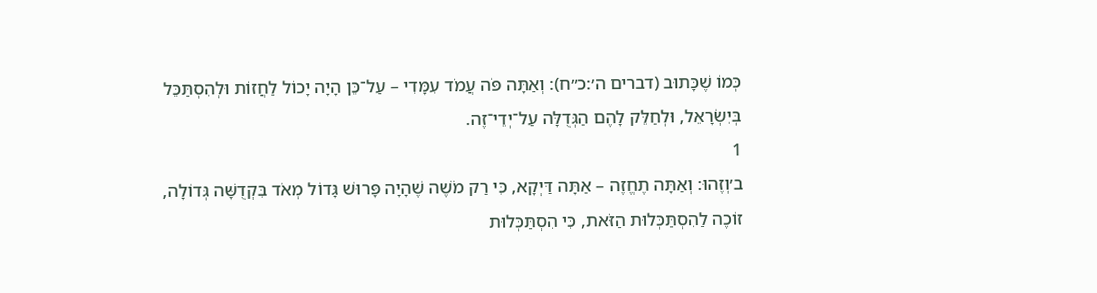כְּמוֹ שֶׁכָּתוּב (דברים ה׳:כ״ח): וְאַתָּה פֹּה עֲמֹד עִמָּדִי – עַל־כֵּן הָיָה יָכוֹל לַחֲזוֹת וּלְהִסְתַּכֵּל בְּיִשְׂרָאֵל, וּלְחַלֵּק לָהֶם הַגְּדֻלָּה עַל־יְדֵי־זֶה.
1
ב׳וְזֶהוּ: וְאַתָּה תֶחֱזֶה – אַתָּה דַּיְקָא, כִּי רַק מֹשֶׁה שֶׁהָיָה פָּרוּשׁ גָּדוֹל מְאֹד בִּקְדֻשָּׁה גְּדוֹלָה, זוֹכֶה לַהִסְתַּכְּלוּת הַזֹּאת, כִּי הִסְתַּכְּלוּת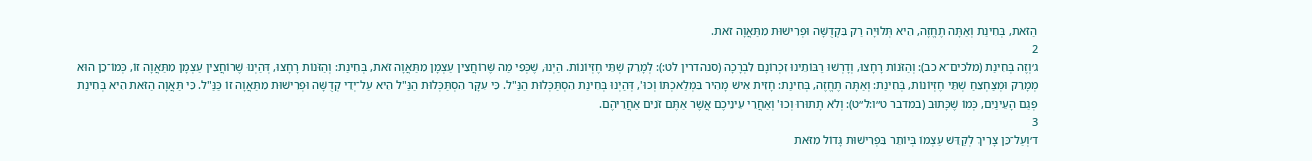הַזֹּאת, בְּחִינַת וְאַתָּה תֶחֱזֶה, הִיא תְּלוּיָה רַק בִּקְדֻשָּׁה וּפְרִישׁוּת מִתַּאֲוָה זֹאת.
2
ג׳וְזֶה בְּחִינַת (מלכים־א כב): וְהַזֹּנוֹת רָחָצוּ, וְדָרְשׁוּ רַבּוֹתֵינוּ זִכְרוֹנָם לִבְרָכָה (סנהדרין לט:): לְמָרֵק שְׁתֵּי חֶזְיוֹנוֹת. הַיְנוּ, שֶׁכְּפִי מַה שֶּׁרוֹחֲצִין עַצְמָן מִתַּאֲוָה זֹאת, בְּחִינַת: וְהַזֹּנוֹת רָחָצוּ, דְּהַיְנוּ שֶׁרוֹחֲצִין עַצְמָן מִתַּאֲוָה זוֹ, כְּמוֹ־כֵן הוּא מְמָרֵק וּמְצַחְצֵחַ שְׁתֵּי חֶזְיוֹנוֹת, בְּחִינַת: וְאַתָּה תֶחֱזֶה, בְּחִינַת: חָזִית אִישׁ מָהִיר בִּמְלַאכְתּוֹ וְכוּ', דְּהַיְנוּ בְּחִינַת הִסְתַּכְּלוּת הַנַּ"ל. כִּי עִקָּר הִסְתַּכְּלוּת הַנַּ"ל הִיא עַל־יְדֵי קְדֻשָּׁה וּפְרִישׁוּת מִתַּאֲוָה זוֹ כַּנַּ"ל. כִּי תַּאֲוָה הַזֹּאת הִיא בְּחִינַת פְּגַם הָעֵינַיִם, כְּמוֹ שֶׁכָּתוּב (במדבר ט״ו:ל״ט): וְלֹא תָתוּרוּ וְכוּ' וְאַחֲרֵי עֵינֵיכֶם אֲשֶׁר אַתֶּם זֹנִים אַחֲרֵיהֶם.
3
ד׳וְעַל־כֵּן צָרִיךְ לְקַדֵּשׁ עַצְמוֹ בְּיוֹתֵר בִּפְרִישׁוּת גָּדוֹל מִזֹּאת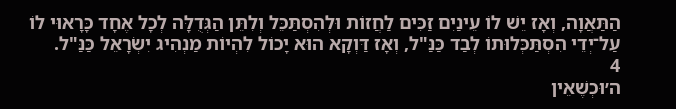הַתַּאֲוָה, וְאָז יֵשׁ לוֹ עֵינַיִם זַכִּים לַחֲזוֹת וּלְהִסְתַּכֵּל וְלִתֵּן הַגְּדֻלָּה לְכָל אֶחָד כָּרָאוּי לוֹ עַל־יְדֵי הִסְתַּכְּלוּתוֹ לְבַד כַּנַּ"ל, וְאָז דַּוְקָא הוּא יָכוֹל לִהְיוֹת מַנְהִיג יִשְׂרָאֵל כַּנַּ"ל.
4
ה׳וּכְשֶׁאֵין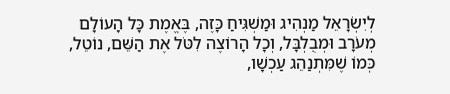לְיִשְׂרָאֵל מַנְהִיג וּמַשְׁגִּיחַ כָּזֶה, בֶּאֱמֶת כָּל הָעוֹלָם מְעֹרָב וּמְבֻלְבָּל, וְכָל הָרוֹצֶה לִטֹּל אֶת הַשֵּׁם, נוֹטֵל, כְּמוֹ שֶׁמִּתְנַהֵג עַכְשָׁו,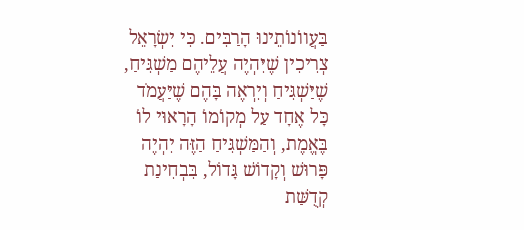בַּעֲווֹנוֹתֵינוּ הָרַבִּים. כִּי יִשְׂרָאֵל צְרִיכִין שֶׁיִּהְיֶה עֲלֵיהֶם מַשְׁגִּיחַ, שֶׁיַּשְׁגִּיחַ וְיִרְאֶה בָּהֶם שֶׁיַּעֲמֹד כָּל אֶחָד עַל מְקוֹמוֹ הָרָאוּי לוֹ בֶּאֱמֶת, וְהַמַּשְׁגִּיחַ הַזֶּה יִהְיֶה פָּרוּשׁ וְקָדוֹשׁ גָּדוֹל, בִּבְחִינַת קְדֻשַּׁת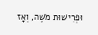וּפְרִישׁוּת מֹשֶׁה, וְאָז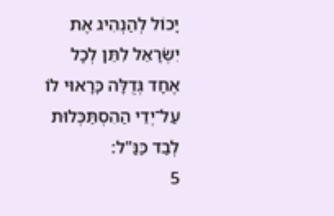יָכוֹל לְהַנְהִיג אֶת יִשְׂרָאֵל לִתֵּן לְכָל אֶחָד גְּדֻלָּה כָּרָאוּי לוֹ עַל־יְדֵי הַהִסְתַּכְּלוּת לְבַד כַּנַּ"ל:
5